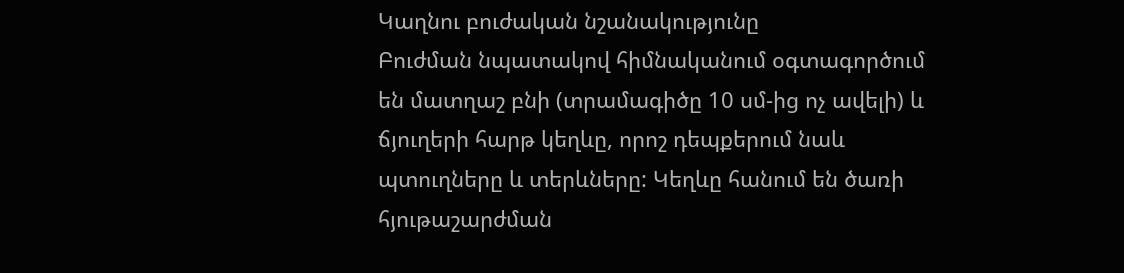Կաղնու բուժական նշանակությունը
Բուժման նպատակով հիմնականում օգտագործում
են մատղաշ բնի (տրամագիծը 10 սմ-ից ոչ ավելի) և
ճյուղերի հարթ կեղևը, որոշ դեպքերում նաև
պտուղները և տերևները: Կեղևը հանում են ծառի
հյութաշարժման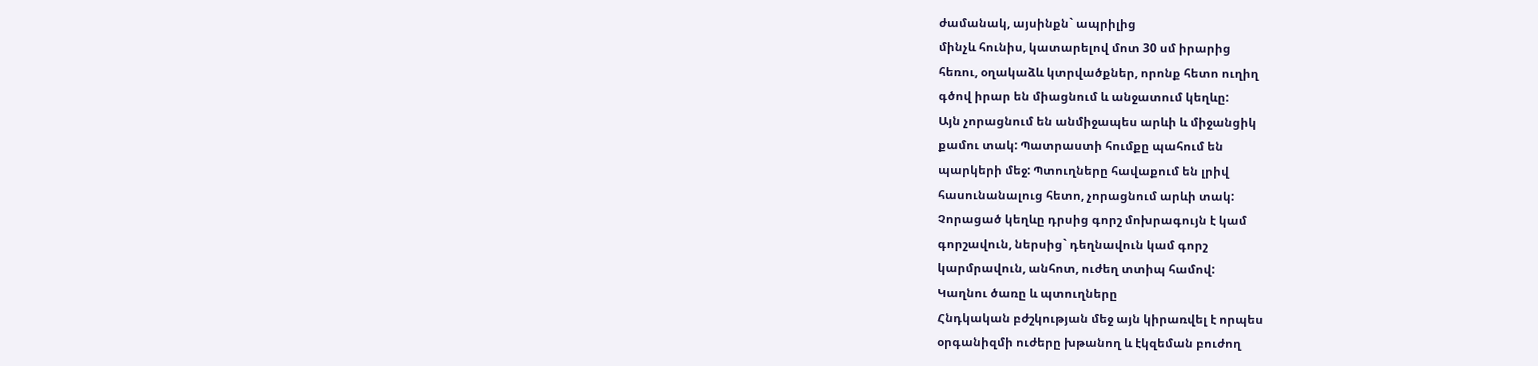ժամանակ, այսինքն` ապրիլից
մինչև հունիս, կատարելով մոտ 30 սմ իրարից
հեռու, օղակաձև կտրվածքներ, որոնք հետո ուղիղ
գծով իրար են միացնում և անջատում կեղևը:
Այն չորացնում են անմիջապես արևի և միջանցիկ
քամու տակ: Պատրաստի հումքը պահում են
պարկերի մեջ: Պտուղները հավաքում են լրիվ
հասունանալուց հետո, չորացնում արևի տակ:
Չորացած կեղևը դրսից գորշ մոխրագույն է կամ
գորշավուն, ներսից` դեղնավուն կամ գորշ
կարմրավուն, անհոտ, ուժեղ տտիպ համով:
Կաղնու ծառը և պտուղները
Հնդկական բժշկության մեջ այն կիրառվել է որպես
օրգանիզմի ուժերը խթանող և էկզեման բուժող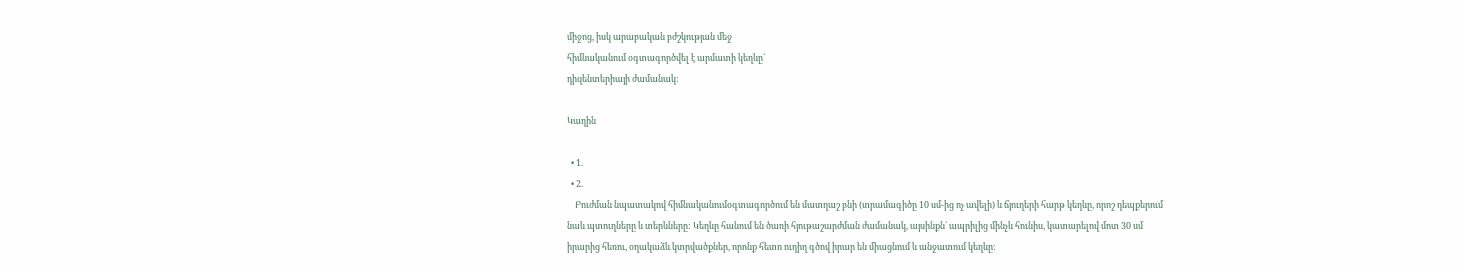միջոց, իսկ արաբական բժշկության մեջ
հիմնականում օգտագործվել է արմատի կեղևը`
դիզենտերիայի ժամանակ:

Կաղին

  • 1.
  • 2.
    Բուժման նպատակով հիմնականումօգտագործում են մատղաշ բնի (տրամագիծը 10 սմ-ից ոչ ավելի) և ճյուղերի հարթ կեղևը, որոշ դեպքերում նաև պտուղները և տերևները: Կեղևը հանում են ծառի հյութաշարժման ժամանակ, այսինքն` ապրիլից մինչև հունիս, կատարելով մոտ 30 սմ իրարից հեռու, օղակաձև կտրվածքներ, որոնք հետո ուղիղ գծով իրար են միացնում և անջատում կեղևը: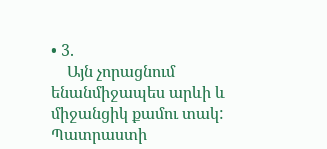• 3.
    Այն չորացնում ենանմիջապես արևի և միջանցիկ քամու տակ: Պատրաստի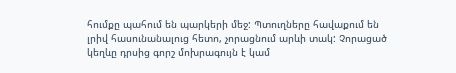հումքը պահում են պարկերի մեջ: Պտուղները հավաքում են լրիվ հասունանալուց հետո, չորացնում արևի տակ: Չորացած կեղևը դրսից գորշ մոխրագույն է կամ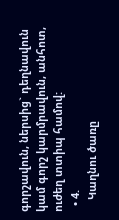գորշավուն, ներսից` դեղնավուն կամ գորշ կարմրավուն, անհոտ, ուժեղ տտիպ համով:
  • 4.
    Կաղնու ծառը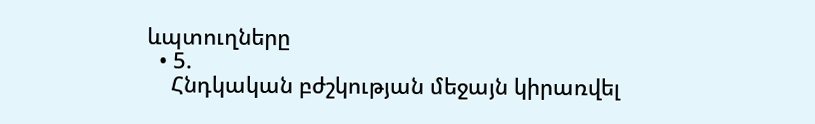ևպտուղները
  • 5.
    Հնդկական բժշկության մեջայն կիրառվել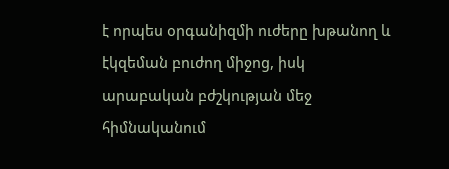է որպես օրգանիզմի ուժերը խթանող և էկզեման բուժող միջոց, իսկ արաբական բժշկության մեջ հիմնականում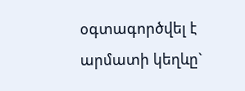օգտագործվել է արմատի կեղևը`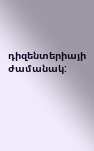դիզենտերիայի ժամանակ: